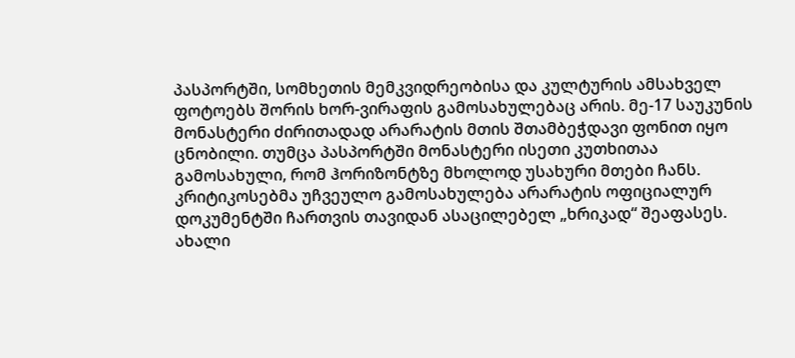პასპორტში, სომხეთის მემკვიდრეობისა და კულტურის ამსახველ ფოტოებს შორის ხორ-ვირაფის გამოსახულებაც არის. მე-17 საუკუნის მონასტერი ძირითადად არარატის მთის შთამბეჭდავი ფონით იყო ცნობილი. თუმცა პასპორტში მონასტერი ისეთი კუთხითაა გამოსახული, რომ ჰორიზონტზე მხოლოდ უსახური მთები ჩანს. კრიტიკოსებმა უჩვეულო გამოსახულება არარატის ოფიციალურ დოკუმენტში ჩართვის თავიდან ასაცილებელ „ხრიკად“ შეაფასეს.
ახალი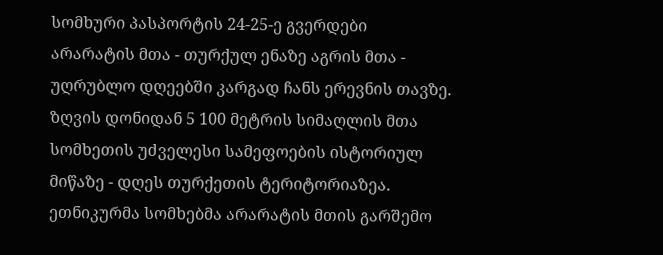სომხური პასპორტის 24-25-ე გვერდები
არარატის მთა - თურქულ ენაზე აგრის მთა - უღრუბლო დღეებში კარგად ჩანს ერევნის თავზე.
ზღვის დონიდან 5 100 მეტრის სიმაღლის მთა სომხეთის უძველესი სამეფოების ისტორიულ მიწაზე - დღეს თურქეთის ტერიტორიაზეა.
ეთნიკურმა სომხებმა არარატის მთის გარშემო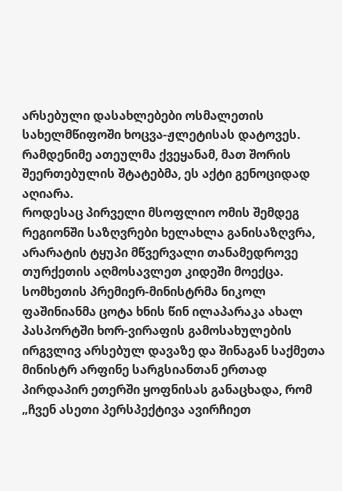არსებული დასახლებები ოსმალეთის სახელმწიფოში ხოცვა-ჟლეტისას დატოვეს. რამდენიმე ათეულმა ქვეყანამ, მათ შორის შეერთებულის შტატებმა, ეს აქტი გენოციდად აღიარა.
როდესაც პირველი მსოფლიო ომის შემდეგ რეგიონში საზღვრები ხელახლა განისაზღვრა, არარატის ტყუპი მწვერვალი თანამედროვე თურქეთის აღმოსავლეთ კიდეში მოექცა.
სომხეთის პრემიერ-მინისტრმა ნიკოლ ფაშინიანმა ცოტა ხნის წინ ილაპარაკა ახალ პასპორტში ხორ-ვირაფის გამოსახულების ირგვლივ არსებულ დავაზე და შინაგან საქმეთა მინისტრ არფინე სარგსიანთან ერთად პირდაპირ ეთერში ყოფნისას განაცხადა, რომ „ჩვენ ასეთი პერსპექტივა ავირჩიეთ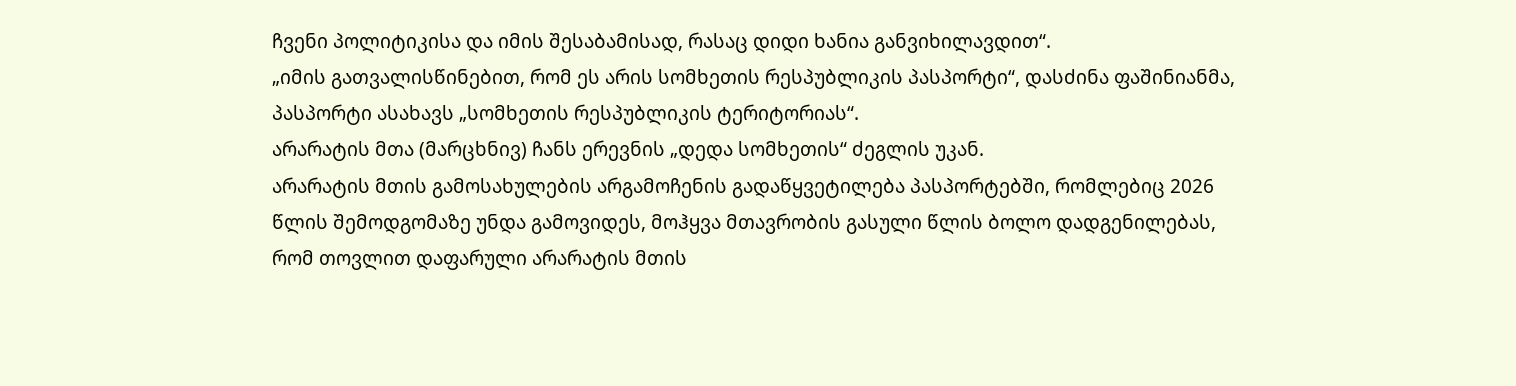ჩვენი პოლიტიკისა და იმის შესაბამისად, რასაც დიდი ხანია განვიხილავდით“.
„იმის გათვალისწინებით, რომ ეს არის სომხეთის რესპუბლიკის პასპორტი“, დასძინა ფაშინიანმა, პასპორტი ასახავს „სომხეთის რესპუბლიკის ტერიტორიას“.
არარატის მთა (მარცხნივ) ჩანს ერევნის „დედა სომხეთის“ ძეგლის უკან.
არარატის მთის გამოსახულების არგამოჩენის გადაწყვეტილება პასპორტებში, რომლებიც 2026 წლის შემოდგომაზე უნდა გამოვიდეს, მოჰყვა მთავრობის გასული წლის ბოლო დადგენილებას, რომ თოვლით დაფარული არარატის მთის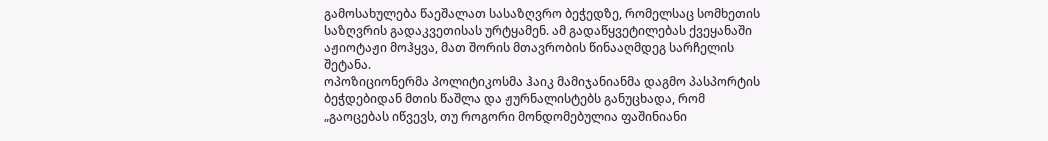გამოსახულება წაეშალათ სასაზღვრო ბეჭედზე, რომელსაც სომხეთის საზღვრის გადაკვეთისას ურტყამენ. ამ გადაწყვეტილებას ქვეყანაში აჟიოტაჟი მოჰყვა, მათ შორის მთავრობის წინააღმდეგ სარჩელის შეტანა.
ოპოზიციონერმა პოლიტიკოსმა ჰაიკ მამიჯანიანმა დაგმო პასპორტის ბეჭდებიდან მთის წაშლა და ჟურნალისტებს განუცხადა, რომ „გაოცებას იწვევს, თუ როგორი მონდომებულია ფაშინიანი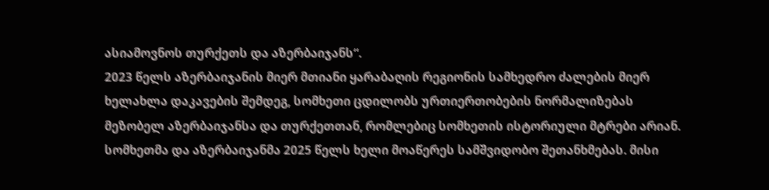ასიამოვნოს თურქეთს და აზერბაიჯანს“.
2023 წელს აზერბაიჯანის მიერ მთიანი ყარაბაღის რეგიონის სამხედრო ძალების მიერ ხელახლა დაკავების შემდეგ, სომხეთი ცდილობს ურთიერთობების ნორმალიზებას მეზობელ აზერბაიჯანსა და თურქეთთან, რომლებიც სომხეთის ისტორიული მტრები არიან.
სომხეთმა და აზერბაიჯანმა 2025 წელს ხელი მოაწერეს სამშვიდობო შეთანხმებას. მისი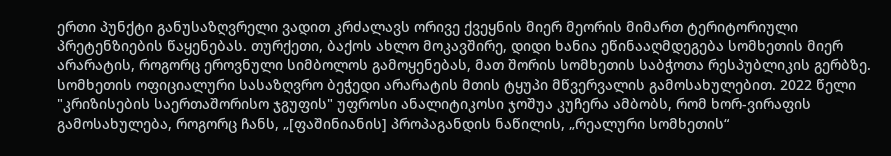ერთი პუნქტი განუსაზღვრელი ვადით კრძალავს ორივე ქვეყნის მიერ მეორის მიმართ ტერიტორიული პრეტენზიების წაყენებას. თურქეთი, ბაქოს ახლო მოკავშირე, დიდი ხანია ეწინააღმდეგება სომხეთის მიერ არარატის, როგორც ეროვნული სიმბოლოს გამოყენებას, მათ შორის სომხეთის საბჭოთა რესპუბლიკის გერბზე.
სომხეთის ოფიციალური სასაზღვრო ბეჭედი არარატის მთის ტყუპი მწვერვალის გამოსახულებით. 2022 წელი
"კრიზისების საერთაშორისო ჯგუფის" უფროსი ანალიტიკოსი ჯოშუა კუჩერა ამბობს, რომ ხორ-ვირაფის გამოსახულება, როგორც ჩანს, „[ფაშინიანის] პროპაგანდის ნაწილის, „რეალური სომხეთის“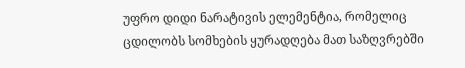უფრო დიდი ნარატივის ელემენტია, რომელიც ცდილობს სომხების ყურადღება მათ საზღვრებში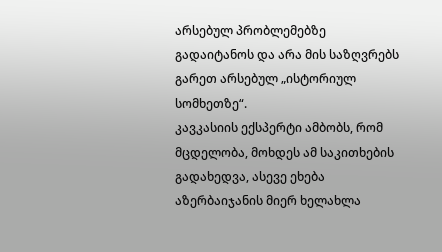არსებულ პრობლემებზე გადაიტანოს და არა მის საზღვრებს გარეთ არსებულ „ისტორიულ სომხეთზე“.
კავკასიის ექსპერტი ამბობს, რომ მცდელობა, მოხდეს ამ საკითხების გადახედვა, ასევე ეხება აზერბაიჯანის მიერ ხელახლა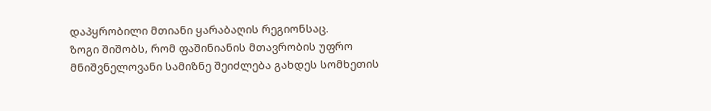დაპყრობილი მთიანი ყარაბაღის რეგიონსაც.
ზოგი შიშობს, რომ ფაშინიანის მთავრობის უფრო მნიშვნელოვანი სამიზნე შეიძლება გახდეს სომხეთის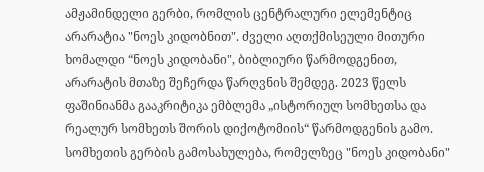ამჟამინდელი გერბი, რომლის ცენტრალური ელემენტიც არარატია "ნოეს კიდობნით". ძველი აღთქმისეული მითური ხომალდი “ნოეს კიდობანი", ბიბლიური წარმოდგენით, არარატის მთაზე შეჩერდა წარღვნის შემდეგ. 2023 წელს ფაშინიანმა გააკრიტიკა ემბლემა „ისტორიულ სომხეთსა და რეალურ სომხეთს შორის დიქოტომიის“ წარმოდგენის გამო.
სომხეთის გერბის გამოსახულება, რომელზეც "ნოეს კიდობანი"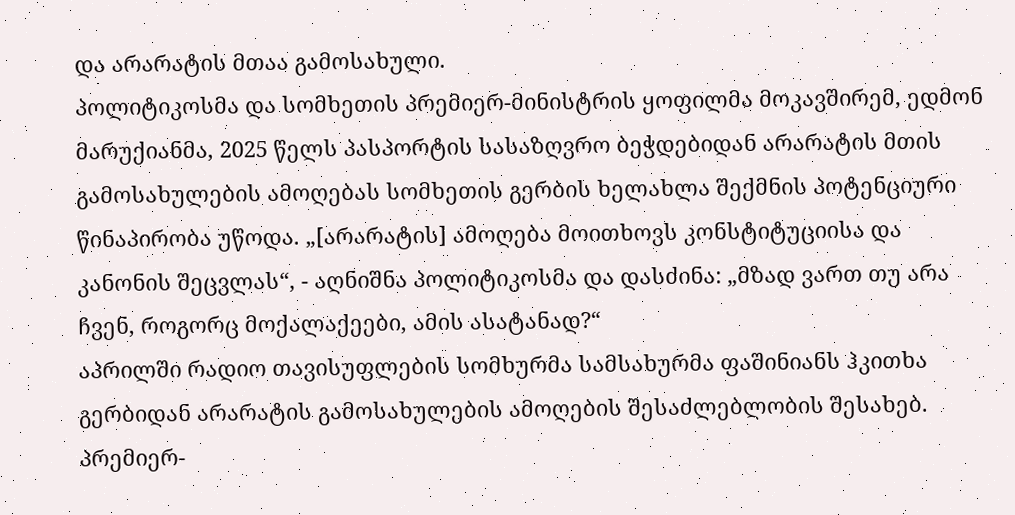და არარატის მთაა გამოსახული.
პოლიტიკოსმა და სომხეთის პრემიერ-მინისტრის ყოფილმა მოკავშირემ, ედმონ მარუქიანმა, 2025 წელს პასპორტის სასაზღვრო ბეჭდებიდან არარატის მთის გამოსახულების ამოღებას სომხეთის გერბის ხელახლა შექმნის პოტენციური წინაპირობა უწოდა. „[არარატის] ამოღება მოითხოვს კონსტიტუციისა და კანონის შეცვლას“, - აღნიშნა პოლიტიკოსმა და დასძინა: „მზად ვართ თუ არა ჩვენ, როგორც მოქალაქეები, ამის ასატანად?“
აპრილში რადიო თავისუფლების სომხურმა სამსახურმა ფაშინიანს ჰკითხა გერბიდან არარატის გამოსახულების ამოღების შესაძლებლობის შესახებ. პრემიერ-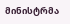მინისტრმა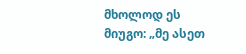მხოლოდ ეს მიუგო: „მე ასეთ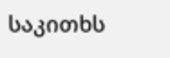საკითხს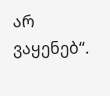არ ვაყენებ“.